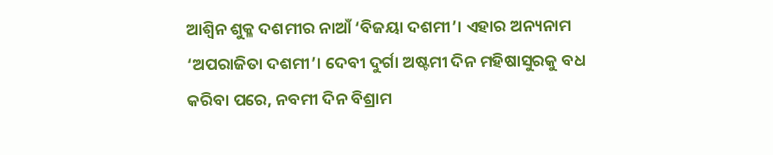ଆଶ୍ୱିନ ଶୁକ୍ଳ ଦଶମୀର ନାଆଁ ‘ବିଜୟା ଦଶମୀ’। ଏହାର ଅନ୍ୟନାମ ‘ଅପରାଜିତା ଦଶମୀ’। ଦେବୀ ଦୁର୍ଗା ଅଷ୍ଟମୀ ଦିନ ମହିଷାସୁରକୁ ବଧ କରିବା ପରେ, ନବମୀ ଦିନ ବିଶ୍ରାମ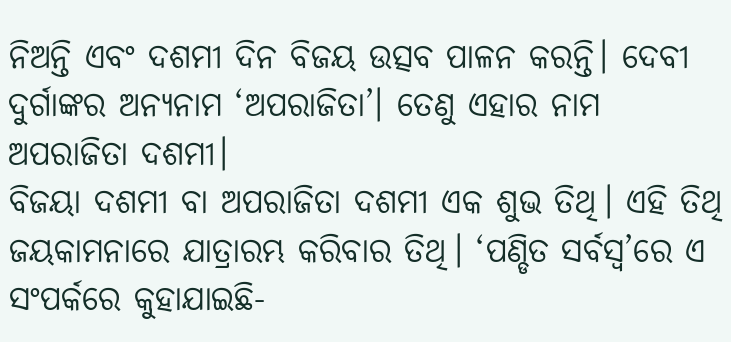ନିଅନ୍ତି ଏବଂ ଦଶମୀ ଦିନ ବିଜୟ ଉତ୍ସବ ପାଳନ କରନ୍ତି। ଦେବୀ ଦୁର୍ଗାଙ୍କର ଅନ୍ୟନାମ ‘ଅପରାଜିତା’। ତେଣୁ ଏହାର ନାମ ଅପରାଜିତା ଦଶମୀ।
ବିଜୟା ଦଶମୀ ବା ଅପରାଜିତା ଦଶମୀ ଏକ ଶୁଭ ତିଥି। ଏହି ତିଥି ଜୟକାମନାରେ ଯାତ୍ରାରମ୍ଭ କରିବାର ତିଥି। ‘ପଣ୍ଡିତ ସର୍ବସ୍ୱ’ରେ ଏ ସଂପର୍କରେ କୁହାଯାଇଛି-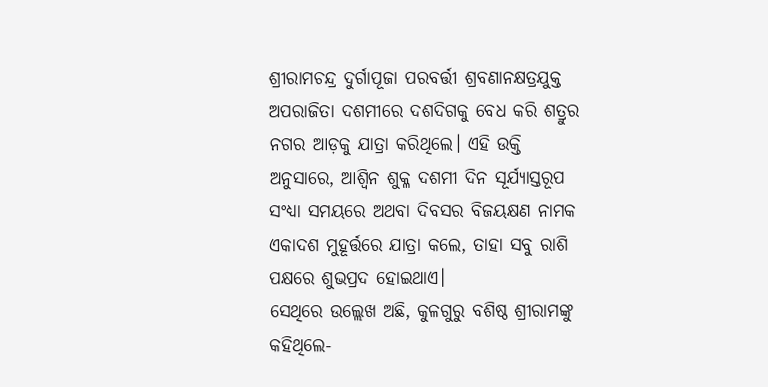ଶ୍ରୀରାମଚନ୍ଦ୍ର ଦୁର୍ଗାପୂଜା ପରବର୍ତ୍ତୀ ଶ୍ରବଣାନକ୍ଷତ୍ରଯୁକ୍ତ ଅପରାଜିତା ଦଶମୀରେ ଦଶଦିଗକୁ ବେଧ କରି ଶତ୍ରୁର ନଗର ଆଡ଼କୁ ଯାତ୍ରା କରିଥିଲେ। ଏହି ଉକ୍ତି ଅନୁସାରେ, ଆଶ୍ୱିନ ଶୁକ୍ଳ ଦଶମୀ ଦିନ ସୂର୍ଯ୍ୟାସ୍ତରୂପ ସଂଧ୍ୟା ସମୟରେ ଅଥବା ଦିବସର ବିଜୟକ୍ଷଣ ନାମକ ଏକାଦଶ ମୁହୂର୍ତ୍ତରେ ଯାତ୍ରା କଲେ, ତାହା ସବୁ ରାଶି ପକ୍ଷରେ ଶୁଭପ୍ରଦ ହୋଇଥାଏ।
ସେଥିରେ ଉଲ୍ଲେଖ ଅଛି, କୁଳଗୁରୁ ବଶିଷ୍ଠ ଶ୍ରୀରାମଙ୍କୁ କହିଥିଲେ-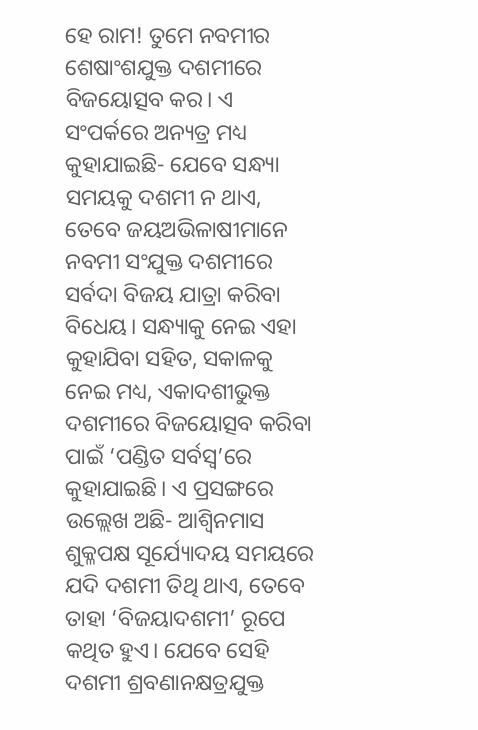ହେ ରାମ! ତୁମେ ନବମୀର ଶେଷାଂଶଯୁକ୍ତ ଦଶମୀରେ ବିଜୟୋତ୍ସବ କର। ଏ ସଂପର୍କରେ ଅନ୍ୟତ୍ର ମଧ୍ୟ କୁହାଯାଇଛି- ଯେବେ ସନ୍ଧ୍ୟା ସମୟକୁ ଦଶମୀ ନ ଥାଏ, ତେବେ ଜୟଅଭିଳାଷୀମାନେ ନବମୀ ସଂଯୁକ୍ତ ଦଶମୀରେ ସର୍ବଦା ବିଜୟ ଯାତ୍ରା କରିବା ବିଧେୟ। ସନ୍ଧ୍ୟାକୁ ନେଇ ଏହା କୁହାଯିବା ସହିତ, ସକାଳକୁ ନେଇ ମଧ୍ୟ, ଏକାଦଶୀଭୁକ୍ତ ଦଶମୀରେ ବିଜୟୋତ୍ସବ କରିବା ପାଇଁ ‘ପଣ୍ଡିତ ସର୍ବସ୍ୱ’ରେ କୁହାଯାଇଛି। ଏ ପ୍ରସଙ୍ଗରେ ଉଲ୍ଲେଖ ଅଛି- ଆଶ୍ୱିନମାସ ଶୁକ୍ଳପକ୍ଷ ସୂର୍ଯ୍ୟୋଦୟ ସମୟରେ ଯଦି ଦଶମୀ ତିଥି ଥାଏ, ତେବେ ତାହା ‘ବିଜୟାଦଶମୀ’ ରୂପେ କଥିତ ହୁଏ। ଯେବେ ସେହି ଦଶମୀ ଶ୍ରବଣାନକ୍ଷତ୍ରଯୁକ୍ତ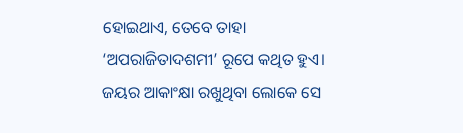ହୋଇଥାଏ, ତେବେ ତାହା ‘ଅପରାଜିତାଦଶମୀ’ ରୂପେ କଥିତ ହୁଏ। ଜୟର ଆକାଂକ୍ଷା ରଖୁଥିବା ଲୋକେ ସେ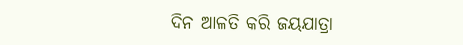ଦିନ ଆଳତି କରି ଜୟଯାତ୍ରା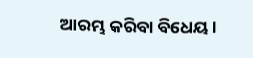ଆରମ୍ଭ କରିବା ବିଧେୟ।